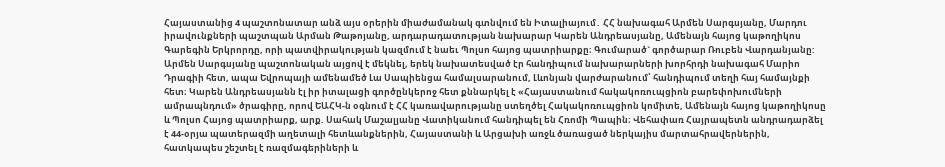Հայաստանից 4 պաշտոնատար անձ այս օրերին միաժամանակ գտնվում են Իտալիայում․ ՀՀ նախագահ Արմեն Սարգսյանը, Մարդու իրավունքների պաշտպան Արման Թաթոյանը, արդարադատության նախարար Կարեն Անդրեասյանը, Ամենայն հայոց կաթողիկոս Գարեգին Երկրորդը, որի պատվիրակության կազմում է նաեւ Պոլսո հայոց պատրիարքը։ Գումարած` գործարար Ռուբեն Վարդանյանը:
Արմեն Սարգսյանը պաշտոնական այցով է մեկնել, երեկ նախատեսված էր հանդիպում նախարարների խորհրդի նախագահ Մարիո Դրագիի հետ, ապա Եվրոպայի ամենամեծ Լա Սապիենցա համալսարանում, Լևոնյան վարժարանում՝ հանդիպում տեղի հայ համայնքի հետ։ Կարեն Անդրեասյանն էլ իր իտալացի գործընկերոջ հետ քննարկել է «Հայաստանում հակակոռուպցիոն բարեփոխումների ամրապնդում» ծրագիրը, որով ԵԱՀԿ-ն օգնում է ՀՀ կառավարությանը ստեղծել Հակակոռուպցիոն կոմիտե, Ամենայն հայոց կաթողիկոսը և Պոլսո Հայոց պատրիարք, արք. Սահակ Մաշալյանը Վատիկանում հանդիպել են Հռոմի Պապին։ Վեհափառ Հայրապետն անդրադարձել է 44-օրյա պատերազմի աղետալի հետևանքներին, Հայաստանի և Արցախի առջև ծառացած ներկայիս մարտահրավերներին, հատկապես շեշտել է ռազմագերիների և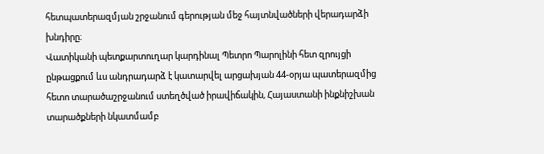հետպատերազմյան շրջանում գերության մեջ հայտնվածների վերադարձի խնդիրը։
Վատիկանի պետքարտուղար կարդինալ Պետրո Պարոլինի հետ զրույցի ընթացքում ևս անդրադարձ է կատարվել արցախյան 44-օրյա պատերազմից հետո տարածաշրջանում ստեղծված իրավիճակին, Հայաստանի ինքնիշխան տարածքների նկատմամբ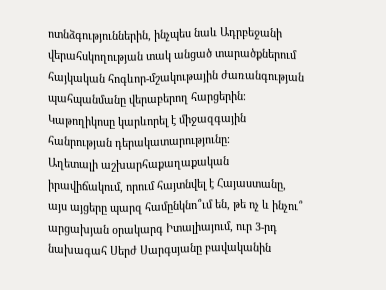ոտնձգություններին, ինչպես նաև Ադրբեջանի վերահսկողության տակ անցած տարածքներում հայկական հոգևոր-մշակութային ժառանգության պահպանմանը վերաբերող հարցերին։ Կաթողիկոսը կարևորել է միջազգային հանրության դերակատարությունը։
Աղետալի աշխարհաքաղաքական իրավիճակում, որում հայտնվել է Հայաստանը, այս այցերը պարզ համընկնո՞ւմ են, թե ոչ և ինչու՞ արցախյան օրակարգ Իտալիայում, ուր 3-րդ նախագահ Սերժ Սարգսյանը բավականին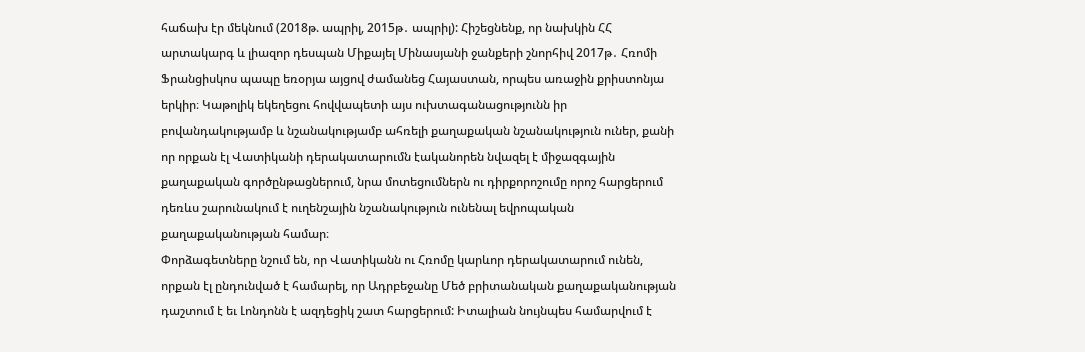հաճախ էր մեկնում (2018թ. ապրիլ, 2015թ․ ապրիլ): Հիշեցնենք, որ նախկին ՀՀ արտակարգ և լիազոր դեսպան Միքայել Մինասյանի ջանքերի շնորհիվ 2017թ․ Հռոմի Ֆրանցիսկոս պապը եռօրյա այցով ժամանեց Հայաստան, որպես առաջին քրիստոնյա երկիր։ Կաթոլիկ եկեղեցու հովվապետի այս ուխտագանացությունն իր բովանդակությամբ և նշանակությամբ ահռելի քաղաքական նշանակություն ուներ, քանի որ որքան էլ Վատիկանի դերակատարումն էականորեն նվազել է միջազգային քաղաքական գործընթացներում, նրա մոտեցումներն ու դիրքորոշումը որոշ հարցերում դեռևս շարունակում է ուղենշային նշանակություն ունենալ եվրոպական քաղաքականության համար։
Փորձագետները նշում են, որ Վատիկանն ու Հռոմը կարևոր դերակատարում ունեն, որքան էլ ընդունված է համարել, որ Ադրբեջանը Մեծ բրիտանական քաղաքականության դաշտում է եւ Լոնդոնն է ազդեցիկ շատ հարցերում: Իտալիան նույնպես համարվում է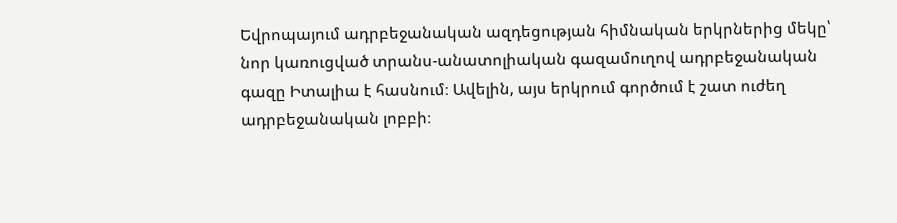Եվրոպայում ադրբեջանական ազդեցության հիմնական երկրներից մեկը՝ նոր կառուցված տրանս-անատոլիական գազամուղով ադրբեջանական գազը Իտալիա է հասնում։ Ավելին, այս երկրում գործում է շատ ուժեղ ադրբեջանական լոբբի։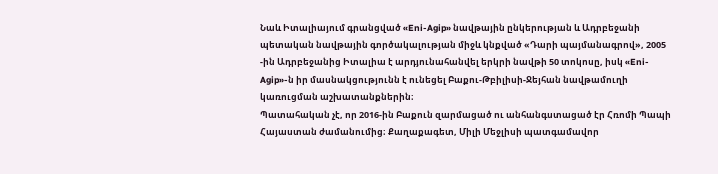Նաև Իտալիայում գրանցված «Eni-Agip» նավթային ընկերության և Ադրբեջանի պետական նավթային գործակալության միջև կնքված «Դարի պայմանագրով», 2005 -ին Ադրբեջանից Իտալիա է արդյունահանվել երկրի նավթի 50 տոկոսը, իսկ «Eni-Agip»-ն իր մասնակցությունն է ունեցել Բաքու-Թբիլիսի-Ջեյհան նավթամուղի կառուցման աշխատանքներին։
Պատահական չէ, որ 2016-ին Բաքուն զարմացած ու անհանգստացած էր Հռոմի Պապի Հայաստան ժամանումից։ Քաղաքագետ, Միլի Մեջլիսի պատգամավոր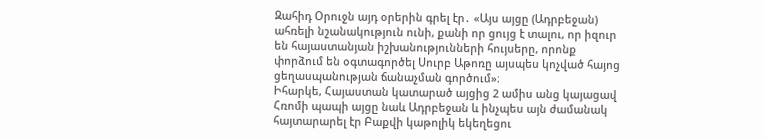Զահիդ Օրուջն այդ օրերին գրել էր․ «Այս այցը (Ադրբեջան) ահռելի նշանակություն ունի, քանի որ ցույց է տալու, որ իզուր են հայաստանյան իշխանությունների հույսերը, որոնք փորձում են օգտագործել Սուրբ Աթոռը այսպես կոչված հայոց ցեղասպանության ճանաչման գործում»։
Իհարկե, Հայաստան կատարած այցից 2 ամիս անց կայացավ Հռոմի պապի այցը նաև Ադրբեջան և ինչպես այն ժամանակ հայտարարել էր Բաքվի կաթոլիկ եկեղեցու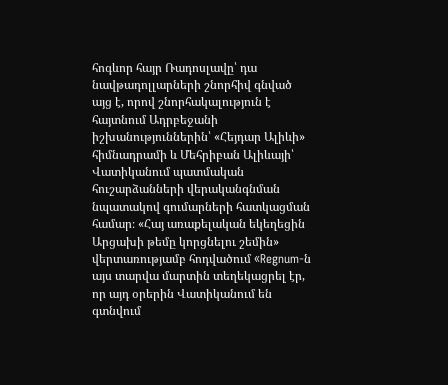հոգևոր հայր Ռադոսլավը՝ դա նավթադոլլարների շնորհիվ գնված այց է, որով շնորհակալություն է հայտնում Ադրբեջանի իշխանություններին՝ «Հեյդար Ալիևի» հիմնադրամի և Մեհրիբան Ալիևայի՝ Վատիկանում պատմական հուշարձանների վերականգնման նպատակով գումարների հատկացման համար։ «Հայ առաքելական եկեղեցին Արցախի թեմը կորցնելու շեմին» վերտառությամբ հոդվածում «Regnum-ն այս տարվա մարտին տեղեկացրել էր, որ այդ օրերին Վատիկանում են գտնվում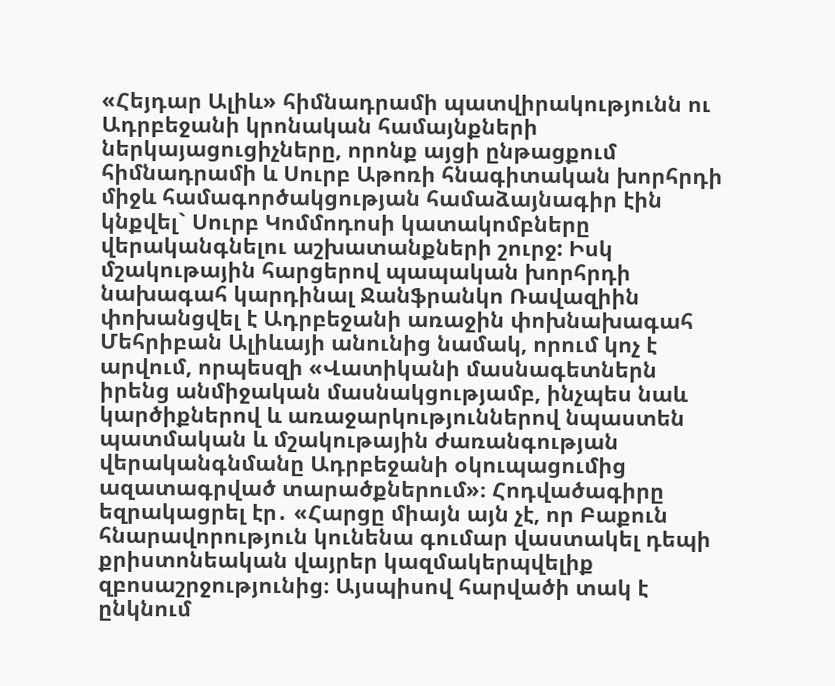«Հեյդար Ալիև» հիմնադրամի պատվիրակությունն ու Ադրբեջանի կրոնական համայնքների ներկայացուցիչները, որոնք այցի ընթացքում հիմնադրամի և Սուրբ Աթոռի հնագիտական խորհրդի միջև համագործակցության համաձայնագիր էին կնքվել` Սուրբ Կոմմոդոսի կատակոմբները վերականգնելու աշխատանքների շուրջ: Իսկ մշակութային հարցերով պապական խորհրդի նախագահ կարդինալ Ջանֆրանկո Ռավազիին փոխանցվել է Ադրբեջանի առաջին փոխնախագահ Մեհրիբան Ալիևայի անունից նամակ, որում կոչ է արվում, որպեսզի «Վատիկանի մասնագետներն իրենց անմիջական մասնակցությամբ, ինչպես նաև կարծիքներով և առաջարկություններով նպաստեն պատմական և մշակութային ժառանգության վերականգնմանը Ադրբեջանի օկուպացումից ազատագրված տարածքներում»։ Հոդվածագիրը եզրակացրել էր․ «Հարցը միայն այն չէ, որ Բաքուն հնարավորություն կունենա գումար վաստակել դեպի քրիստոնեական վայրեր կազմակերպվելիք զբոսաշրջությունից։ Այսպիսով հարվածի տակ է ընկնում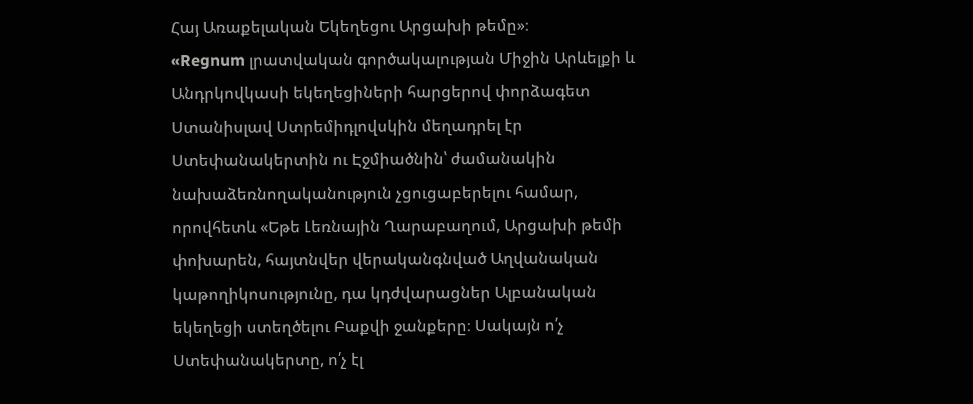Հայ Առաքելական Եկեղեցու Արցախի թեմը»։
«Regnum լրատվական գործակալության Միջին Արևելքի և Անդրկովկասի եկեղեցիների հարցերով փորձագետ Ստանիսլավ Ստրեմիդլովսկին մեղադրել էր Ստեփանակերտին ու Էջմիածնին՝ ժամանակին նախաձեռնողականություն չցուցաբերելու համար, որովհետև «Եթե Լեռնային Ղարաբաղում, Արցախի թեմի փոխարեն, հայտնվեր վերականգնված Աղվանական կաթողիկոսությունը, դա կդժվարացներ Ալբանական եկեղեցի ստեղծելու Բաքվի ջանքերը։ Սակայն ո՛չ Ստեփանակերտը, ո՛չ էլ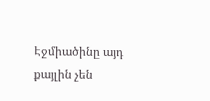Էջմիածինը այդ քայլին չեն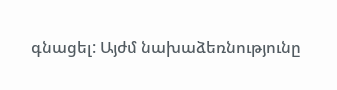գնացել: Այժմ նախաձեռնությունը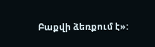Բաքվի ձեռքում է»: